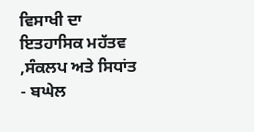ਵਿਸਾਖੀ ਦਾ ਇਤਹਾਸਿਕ ਮਹੱਤਵ ,ਸੰਕਲਪ ਅਤੇ ਸਿਧਾਂਤ - ਬਘੇਲ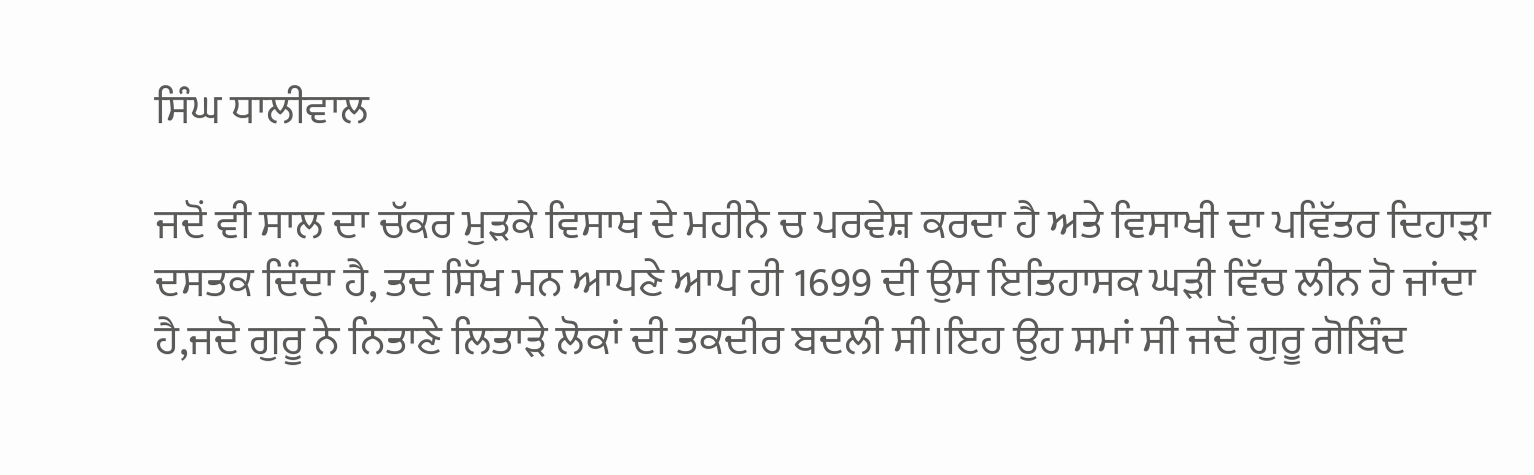ਸਿੰਘ ਧਾਲੀਵਾਲ

ਜਦੋਂ ਵੀ ਸਾਲ ਦਾ ਚੱਕਰ ਮੁੜਕੇ ਵਿਸਾਖ ਦੇ ਮਹੀਨੇ ਚ ਪਰਵੇਸ਼ ਕਰਦਾ ਹੈ ਅਤੇ ਵਿਸਾਖੀ ਦਾ ਪਵਿੱਤਰ ਦਿਹਾੜਾ ਦਸਤਕ ਦਿੰਦਾ ਹੈ, ਤਦ ਸਿੱਖ ਮਨ ਆਪਣੇ ਆਪ ਹੀ 1699 ਦੀ ਉਸ ਇਤਿਹਾਸਕ ਘੜੀ ਵਿੱਚ ਲੀਨ ਹੋ ਜਾਂਦਾ ਹੈ,ਜਦੋ ਗੁਰੂ ਨੇ ਨਿਤਾਣੇ ਲਿਤਾੜੇ ਲੋਕਾਂ ਦੀ ਤਕਦੀਰ ਬਦਲੀ ਸੀ।ਇਹ ਉਹ ਸਮਾਂ ਸੀ ਜਦੋਂ ਗੁਰੂ ਗੋਬਿੰਦ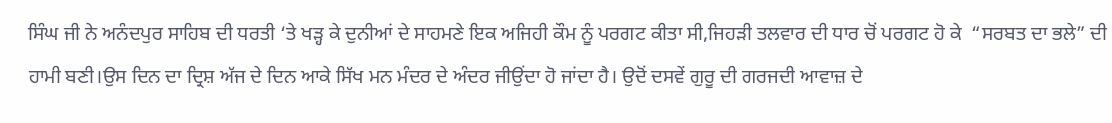ਸਿੰਘ ਜੀ ਨੇ ਅਨੰਦਪੁਰ ਸਾਹਿਬ ਦੀ ਧਰਤੀ ‘ਤੇ ਖੜ੍ਹ ਕੇ ਦੁਨੀਆਂ ਦੇ ਸਾਹਮਣੇ ਇਕ ਅਜਿਹੀ ਕੌਮ ਨੂੰ ਪਰਗਟ ਕੀਤਾ ਸੀ,ਜਿਹੜੀ ਤਲਵਾਰ ਦੀ ਧਾਰ ਚੋਂ ਪਰਗਟ ਹੋ ਕੇ  “ਸਰਬਤ ਦਾ ਭਲੇ” ਦੀ ਹਾਮੀ ਬਣੀ।ਉਸ ਦਿਨ ਦਾ ਦ੍ਰਿਸ਼ ਅੱਜ ਦੇ ਦਿਨ ਆਕੇ ਸਿੱਖ ਮਨ ਮੰਦਰ ਦੇ ਅੰਦਰ ਜੀਉਂਦਾ ਹੋ ਜਾਂਦਾ ਹੈ। ਉਦੋਂ ਦਸਵੇਂ ਗੁਰੂ ਦੀ ਗਰਜਦੀ ਆਵਾਜ਼ ਦੇ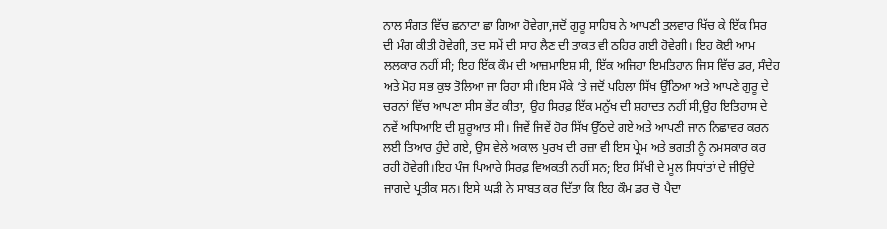ਨਾਲ ਸੰਗਤ ਵਿੱਚ ਛਨਾਟਾ ਛਾ ਗਿਆ ਹੋਵੇਗਾ,ਜਦੋਂ ਗੁਰੂ ਸਾਹਿਬ ਨੇ ਆਪਣੀ ਤਲਵਾਰ ਖਿੱਚ ਕੇ ਇੱਕ ਸਿਰ ਦੀ ਮੰਗ ਕੀਤੀ ਹੋਵੇਗੀ, ਤਦ ਸਮੇਂ ਦੀ ਸਾਹ ਲੈਣ ਦੀ ਤਾਕਤ ਵੀ ਠਹਿਰ ਗਈ ਹੋਵੇਗੀ। ਇਹ ਕੋਈ ਆਮ ਲਲਕਾਰ ਨਹੀਂ ਸੀ; ਇਹ ਇੱਕ ਕੌਮ ਦੀ ਆਜ਼ਮਾਇਸ਼ ਸੀ, ਇੱਕ ਅਜਿਹਾ ਇਮਤਿਹਾਨ ਜਿਸ ਵਿੱਚ ਡਰ, ਸੰਦੇਹ ਅਤੇ ਮੋਹ ਸਭ ਕੁਝ ਤੋਲਿਆ ਜਾ ਰਿਹਾ ਸੀ।ਇਸ ਮੌਕੇ ‘ਤੇ ਜਦੋਂ ਪਹਿਲਾ ਸਿੱਖ ਉੱਠਿਆ ਅਤੇ ਆਪਣੇ ਗੁਰੂ ਦੇ ਚਰਨਾਂ ਵਿੱਚ ਆਪਣਾ ਸੀਸ ਭੇਂਟ ਕੀਤਾ, ਉਹ ਸਿਰਫ਼ ਇੱਕ ਮਨੁੱਖ ਦੀ ਸ਼ਹਾਦਤ ਨਹੀਂ ਸੀ,ਉਹ ਇਤਿਹਾਸ ਦੇ ਨਵੇਂ ਅਧਿਆਇ ਦੀ ਸ਼ੁਰੂਆਤ ਸੀ। ਜਿਵੇਂ ਜਿਵੇਂ ਹੋਰ ਸਿੱਖ ਉੱਠਦੇ ਗਏ ਅਤੇ ਆਪਣੀ ਜਾਨ ਨਿਛਾਵਰ ਕਰਨ ਲਈ ਤਿਆਰ ਹੁੰਦੇ ਗਏ, ਉਸ ਵੇਲੇ ਅਕਾਲ ਪੁਰਖ ਦੀ ਰਜ਼ਾ ਵੀ ਇਸ ਪ੍ਰੇਮ ਅਤੇ ਭਗਤੀ ਨੂੰ ਨਮਸਕਾਰ ਕਰ ਰਹੀ ਹੋਵੇਗੀ।ਇਹ ਪੰਜ ਪਿਆਰੇ ਸਿਰਫ਼ ਵਿਅਕਤੀ ਨਹੀਂ ਸਨ; ਇਹ ਸਿੱਖੀ ਦੇ ਮੂਲ ਸਿਧਾਂਤਾਂ ਦੇ ਜੀਉਂਦੇ ਜਾਗਦੇ ਪ੍ਰਤੀਕ ਸਨ। ਇਸੇ ਘੜੀ ਨੇ ਸਾਬਤ ਕਰ ਦਿੱਤਾ ਕਿ ਇਹ ਕੌਮ ਡਰ ਚੋ ਪੈਦਾ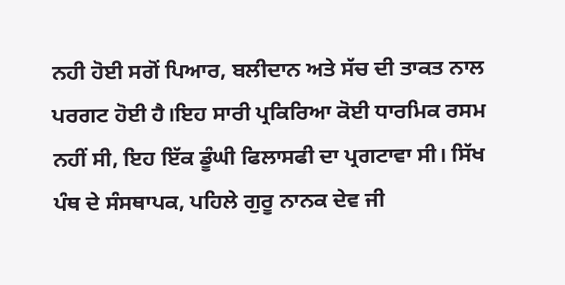ਨਹੀ ਹੋਈ ਸਗੋਂ ਪਿਆਰ, ਬਲੀਦਾਨ ਅਤੇ ਸੱਚ ਦੀ ਤਾਕਤ ਨਾਲ ਪਰਗਟ ਹੋਈ ਹੈ।ਇਹ ਸਾਰੀ ਪ੍ਰਕਿਰਿਆ ਕੋਈ ਧਾਰਮਿਕ ਰਸਮ ਨਹੀਂ ਸੀ, ਇਹ ਇੱਕ ਡੂੰਘੀ ਫਿਲਾਸਫੀ ਦਾ ਪ੍ਰਗਟਾਵਾ ਸੀ। ਸਿੱਖ ਪੰਥ ਦੇ ਸੰਸਥਾਪਕ, ਪਹਿਲੇ ਗੁਰੂ ਨਾਨਕ ਦੇਵ ਜੀ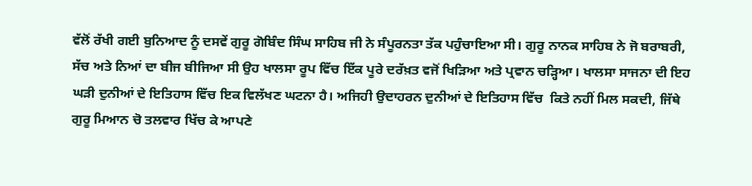ਵੱਲੋਂ ਰੱਖੀ ਗਈ ਬੁਨਿਆਦ ਨੂੰ ਦਸਵੇਂ ਗੁਰੂ ਗੋਬਿੰਦ ਸਿੰਘ ਸਾਹਿਬ ਜੀ ਨੇ ਸੰਪੂਰਨਤਾ ਤੱਕ ਪਹੁੰਚਾਇਆ ਸੀ। ਗੁਰੂ ਨਾਨਕ ਸਾਹਿਬ ਨੇ ਜੋ ਬਰਾਬਰੀ, ਸੱਚ ਅਤੇ ਨਿਆਂ ਦਾ ਬੀਜ ਬੀਜਿਆ ਸੀ ਉਹ ਖਾਲਸਾ ਰੂਪ ਵਿੱਚ ਇੱਕ ਪੂਰੇ ਦਰੱਖ਼ਤ ਵਜੋਂ ਖਿੜਿਆ ਅਤੇ ਪ੍ਰਵਾਨ ਚੜ੍ਹਿਆ। ਖਾਲਸਾ ਸਾਜਨਾ ਦੀ ਇਹ ਘੜੀ ਦੁਨੀਆਂ ਦੇ ਇਤਿਹਾਸ ਵਿੱਚ ਇਕ ਵਿਲੱਖਣ ਘਟਨਾ ਹੈ। ਅਜਿਹੀ ਉਦਾਹਰਨ ਦੁਨੀਆਂ ਦੇ ਇਤਿਹਾਸ ਵਿੱਚ  ਕਿਤੇ ਨਹੀਂ ਮਿਲ ਸਕਦੀ, ਜਿੱਥੇ ਗੁਰੂ ਮਿਆਨ ਚੋ ਤਲਵਾਰ ਖਿੱਚ ਕੇ ਆਪਣੇ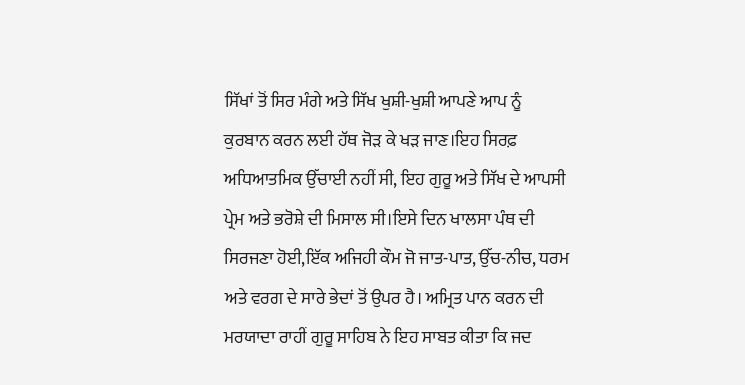ਸਿੱਖਾਂ ਤੋਂ ਸਿਰ ਮੰਗੇ ਅਤੇ ਸਿੱਖ ਖੁਸ਼ੀ-ਖੁਸ਼ੀ ਆਪਣੇ ਆਪ ਨੂੰ ਕੁਰਬਾਨ ਕਰਨ ਲਈ ਹੱਥ ਜੋੜ ਕੇ ਖੜ ਜਾਣ।ਇਹ ਸਿਰਫ਼ ਅਧਿਆਤਮਿਕ ਉੱਚਾਈ ਨਹੀਂ ਸੀ, ਇਹ ਗੁਰੂ ਅਤੇ ਸਿੱਖ ਦੇ ਆਪਸੀ ਪ੍ਰੇਮ ਅਤੇ ਭਰੋਸ਼ੇ ਦੀ ਮਿਸਾਲ ਸੀ।ਇਸੇ ਦਿਨ ਖਾਲਸਾ ਪੰਥ ਦੀ ਸਿਰਜਣਾ ਹੋਈ,ਇੱਕ ਅਜਿਹੀ ਕੌਮ ਜੋ ਜਾਤ-ਪਾਤ, ਉੱਚ-ਨੀਚ, ਧਰਮ ਅਤੇ ਵਰਗ ਦੇ ਸਾਰੇ ਭੇਦਾਂ ਤੋਂ ਉਪਰ ਹੈ। ਅਮ੍ਰਿਤ ਪਾਨ ਕਰਨ ਦੀ ਮਰਯਾਦਾ ਰਾਹੀਂ ਗੁਰੂ ਸਾਹਿਬ ਨੇ ਇਹ ਸਾਬਤ ਕੀਤਾ ਕਿ ਜਦ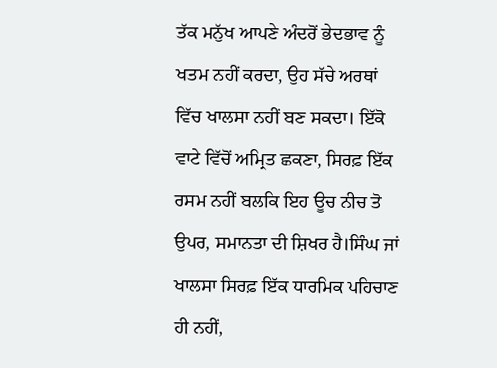ਤੱਕ ਮਨੁੱਖ ਆਪਣੇ ਅੰਦਰੋਂ ਭੇਦਭਾਵ ਨੂੰ ਖਤਮ ਨਹੀਂ ਕਰਦਾ, ਉਹ ਸੱਚੇ ਅਰਥਾਂ ਵਿੱਚ ਖਾਲਸਾ ਨਹੀਂ ਬਣ ਸਕਦਾ। ਇੱਕੋ ਵਾਟੇ ਵਿੱਚੋਂ ਅਮ੍ਰਿਤ ਛਕਣਾ, ਸਿਰਫ਼ ਇੱਕ ਰਸਮ ਨਹੀਂ ਬਲਕਿ ਇਹ ਊਚ ਨੀਚ ਤੋ ਉਪਰ, ਸਮਾਨਤਾ ਦੀ ਸ਼ਿਖਰ ਹੈ।ਸਿੰਘ ਜਾਂ ਖਾਲਸਾ ਸਿਰਫ਼ ਇੱਕ ਧਾਰਮਿਕ ਪਹਿਚਾਣ ਹੀ ਨਹੀਂ,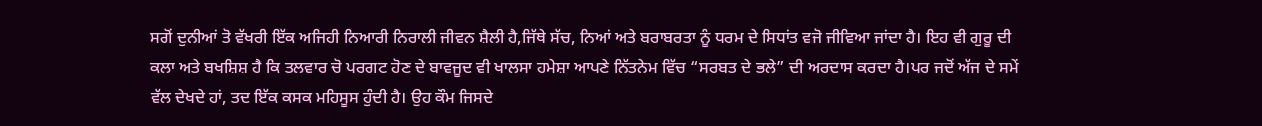ਸਗੋਂ ਦੁਨੀਆਂ ਤੋ ਵੱਖਰੀ ਇੱਕ ਅਜਿਹੀ ਨਿਆਰੀ ਨਿਰਾਲੀ ਜੀਵਨ ਸ਼ੈਲੀ ਹੈ,ਜਿੱਥੇ ਸੱਚ, ਨਿਆਂ ਅਤੇ ਬਰਾਬਰਤਾ ਨੂੰ ਧਰਮ ਦੇ ਸਿਧਾਂਤ ਵਜੋ ਜੀਵਿਆ ਜਾਂਦਾ ਹੈ। ਇਹ ਵੀ ਗੁਰੂ ਦੀ ਕਲਾ ਅਤੇ ਬਖਸ਼ਿਸ਼ ਹੈ ਕਿ ਤਲਵਾਰ ਚੋ ਪਰਗਟ ਹੋਣ ਦੇ ਬਾਵਜੂਦ ਵੀ ਖਾਲਸਾ ਹਮੇਸ਼ਾ ਆਪਣੇ ਨਿੱਤਨੇਮ ਵਿੱਚ “ਸਰਬਤ ਦੇ ਭਲੇ” ਦੀ ਅਰਦਾਸ ਕਰਦਾ ਹੈ।ਪਰ ਜਦੋਂ ਅੱਜ ਦੇ ਸਮੇਂ ਵੱਲ ਦੇਖਦੇ ਹਾਂ, ਤਦ ਇੱਕ ਕਸਕ ਮਹਿਸੂਸ ਹੁੰਦੀ ਹੈ। ਉਹ ਕੌਮ ਜਿਸਦੇ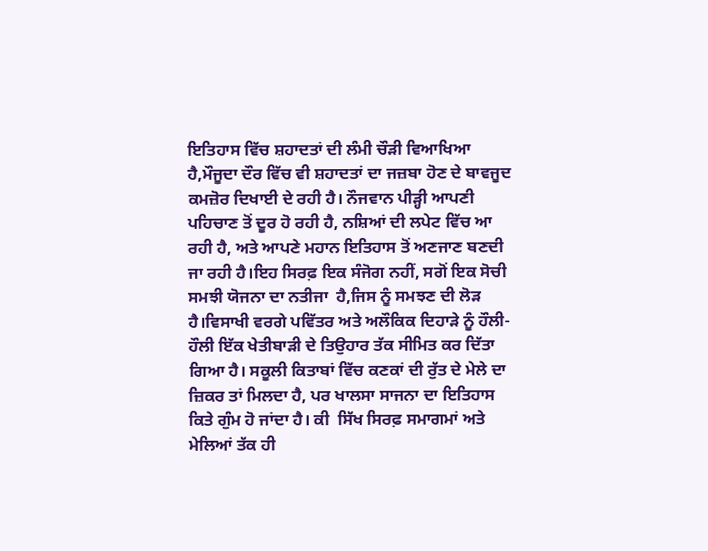ਇਤਿਹਾਸ ਵਿੱਚ ਸ਼ਹਾਦਤਾਂ ਦੀ ਲੰਮੀ ਚੌੜੀ ਵਿਆਖਿਆ ਹੈ,ਮੌਜੂਦਾ ਦੌਰ ਵਿੱਚ ਵੀ ਸ਼ਹਾਦਤਾਂ ਦਾ ਜਜ਼ਬਾ ਹੋਣ ਦੇ ਬਾਵਜੂਦ ਕਮਜ਼ੋਰ ਦਿਖਾਈ ਦੇ ਰਹੀ ਹੈ। ਨੌਜਵਾਨ ਪੀੜ੍ਹੀ ਆਪਣੀ ਪਹਿਚਾਣ ਤੋਂ ਦੂਰ ਹੋ ਰਹੀ ਹੈ, ਨਸ਼ਿਆਂ ਦੀ ਲਪੇਟ ਵਿੱਚ ਆ ਰਹੀ ਹੈ, ਅਤੇ ਆਪਣੇ ਮਹਾਨ ਇਤਿਹਾਸ ਤੋਂ ਅਣਜਾਣ ਬਣਦੀ ਜਾ ਰਹੀ ਹੈ।ਇਹ ਸਿਰਫ਼ ਇਕ ਸੰਜੋਗ ਨਹੀਂ, ਸਗੋਂ ਇਕ ਸੋਚੀ ਸਮਝੀ ਯੋਜਨਾ ਦਾ ਨਤੀਜਾ  ਹੈ,ਜਿਸ ਨੂੰ ਸਮਝਣ ਦੀ ਲੋੜ ਹੈ।ਵਿਸਾਖੀ ਵਰਗੇ ਪਵਿੱਤਰ ਅਤੇ ਅਲੌਕਿਕ ਦਿਹਾੜੇ ਨੂੰ ਹੌਲੀ-ਹੌਲੀ ਇੱਕ ਖੇਤੀਬਾੜੀ ਦੇ ਤਿਉਹਾਰ ਤੱਕ ਸੀਮਿਤ ਕਰ ਦਿੱਤਾ ਗਿਆ ਹੈ। ਸਕੂਲੀ ਕਿਤਾਬਾਂ ਵਿੱਚ ਕਣਕਾਂ ਦੀ ਰੁੱਤ ਦੇ ਮੇਲੇ ਦਾ ਜ਼ਿਕਰ ਤਾਂ ਮਿਲਦਾ ਹੈ, ਪਰ ਖਾਲਸਾ ਸਾਜਨਾ ਦਾ ਇਤਿਹਾਸ ਕਿਤੇ ਗੁੰਮ ਹੋ ਜਾਂਦਾ ਹੈ। ਕੀ  ਸਿੱਖ ਸਿਰਫ਼ ਸਮਾਗਮਾਂ ਅਤੇ ਮੇਲਿਆਂ ਤੱਕ ਹੀ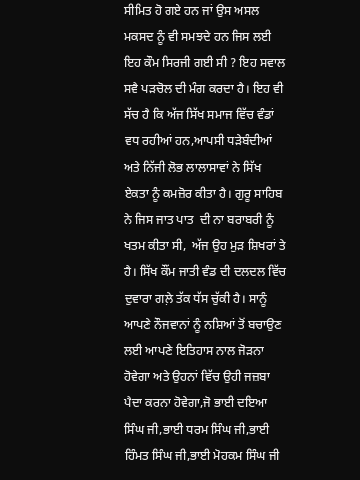ਸੀਮਿਤ ਹੋ ਗਏ ਹਨ ਜਾਂ ਉਸ ਅਸਲ ਮਕਸਦ ਨੂੰ ਵੀ ਸਮਝਦੇ ਹਨ ਜਿਸ ਲਈ ਇਹ ਕੌਮ ਸਿਰਜੀ ਗਈ ਸੀ ? ਇਹ ਸਵਾਲ ਸਵੈ ਪੜਚੋਲ ਦੀ ਮੰਗ ਕਰਦਾ ਹੈ। ਇਹ ਵੀ ਸੱਚ ਹੈ ਕਿ ਅੱਜ ਸਿੱਖ ਸਮਾਜ ਵਿੱਚ ਵੰਡਾਂ ਵਧ ਰਹੀਆਂ ਹਨ,ਆਪਸੀ ਧੜੇਬੰਦੀਆਂ ਅਤੇ ਨਿੱਜੀ ਲੋਭ ਲਾਲਾਸਾਵਾਂ ਨੇ ਸਿੱਖ  ਏਕਤਾ ਨੂੰ ਕਮਜ਼ੋਰ ਕੀਤਾ ਹੈ। ਗੁਰੂ ਸਾਹਿਬ ਨੇ ਜਿਸ ਜਾਤ ਪਾਤ  ਦੀ ਨਾ ਬਰਾਬਰੀ ਨੂੰ ਖਤਮ ਕੀਤਾ ਸੀ,  ਅੱਜ ਉਹ ਮੁੜ ਸ਼ਿਖਰਾਂ ਤੇ ਹੈ। ਸਿੱਖ ਕੌਂਮ ਜਾਤੀ ਵੰਡ ਦੀ ਦਲਦਲ ਵਿੱਚ  ਦੁਵਾਰਾ ਗਲ਼ੇ ਤੱਕ ਧੱਸ ਚੁੱਕੀ ਹੈ। ਸਾਨੂੰ ਆਪਣੇ ਨੌਜਵਾਨਾਂ ਨੂੰ ਨਸ਼ਿਆਂ ਤੋਂ ਬਚਾਉਣ ਲਈ ਆਪਣੇ ਇਤਿਹਾਸ ਨਾਲ ਜੋੜਨਾ ਹੋਵੇਗਾ ਅਤੇ ਉਹਨਾਂ ਵਿੱਚ ਉਹੀ ਜਜ਼ਬਾ ਪੈਦਾ ਕਰਨਾ ਹੋਵੇਗਾ,ਜੋ ਭਾਈ ਦਇਆ ਸਿੰਘ ਜੀ,ਭਾਈ ਧਰਮ ਸਿੰਘ ਜੀ,ਭਾਈ ਹਿੰਮਤ ਸਿੰਘ ਜੀ,ਭਾਈ ਮੋਹਕਮ ਸਿੰਘ ਜੀ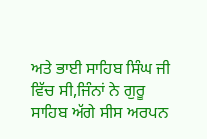ਅਤੇ ਭਾਈ ਸਾਹਿਬ ਸਿੰਘ ਜੀ ਵਿੱਚ ਸੀ,ਜਿੰਨਾਂ ਨੇ ਗੁਰੂ ਸਾਹਿਬ ਅੱਗੇ ਸੀਸ ਅਰਪਨ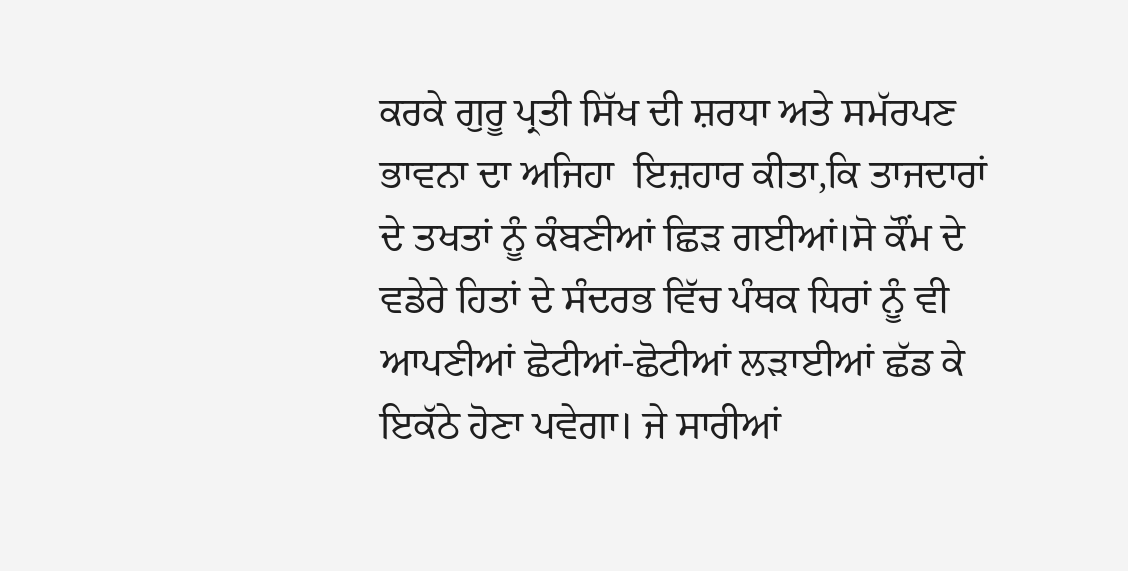ਕਰਕੇ ਗੁਰੂ ਪ੍ਰਤੀ ਸਿੱਖ ਦੀ ਸ਼ਰਧਾ ਅਤੇ ਸਮੱਰਪਣ ਭਾਵਨਾ ਦਾ ਅਜਿਹਾ  ਇਜ਼ਹਾਰ ਕੀਤਾ,ਕਿ ਤਾਜਦਾਰਾਂ ਦੇ ਤਖਤਾਂ ਨੂੰ ਕੰਬਣੀਆਂ ਛਿੜ ਗਈਆਂ।ਸੋ ਕੌਂਮ ਦੇ ਵਡੇਰੇ ਹਿਤਾਂ ਦੇ ਸੰਦਰਭ ਵਿੱਚ ਪੰਥਕ ਧਿਰਾਂ ਨੂੰ ਵੀ ਆਪਣੀਆਂ ਛੋਟੀਆਂ-ਛੋਟੀਆਂ ਲੜਾਈਆਂ ਛੱਡ ਕੇ ਇਕੱਠੇ ਹੋਣਾ ਪਵੇਗਾ। ਜੇ ਸਾਰੀਆਂ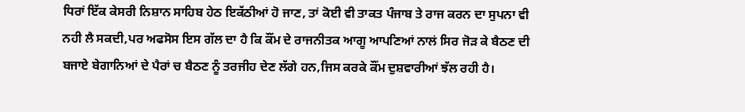ਧਿਰਾਂ ਇੱਕ ਕੇਸਰੀ ਨਿਸ਼ਾਨ ਸਾਹਿਬ ਹੇਠ ਇਕੱਠੀਆਂ ਹੋ ਜਾਣ, ਤਾਂ ਕੋਈ ਵੀ ਤਾਕਤ ਪੰਜਾਬ ਤੇ ਰਾਜ ਕਰਨ ਦਾ ਸੁਪਨਾ ਵੀ ਨਹੀ ਲੈ ਸਕਦੀ,ਪਰ ਅਫਸੋਸ ਇਸ ਗੱਲ ਦਾ ਹੈ ਕਿ ਕੌਂਮ ਦੇ ਰਾਜਨੀਤਕ ਆਗੂ ਆਪਣਿਆਂ ਨਾਲਂ ਸਿਰ ਜੋੜ ਕੇ ਬੈਠਣ ਦੀ ਬਜਾਏ ਬੇਗਾਨਿਆਂ ਦੇ ਪੈਰਾਂ ਚ ਬੈਠਣ ਨੂੰ ਤਰਜੀਹ ਦੇਣ ਲੱਗੇ ਹਨ,ਜਿਸ ਕਰਕੇ ਕੌਂਮ ਦੁਸ਼ਵਾਰੀਆਂ ਝੱਲ ਰਹੀ ਹੈ।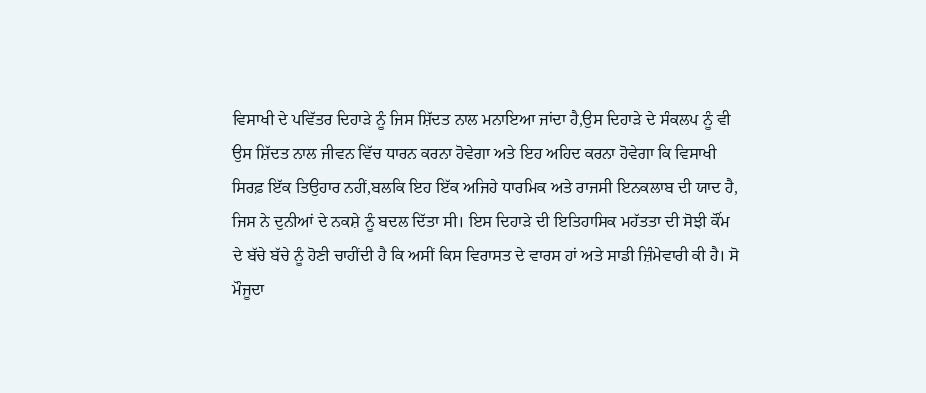ਵਿਸਾਖੀ ਦੇ ਪਵਿੱਤਰ ਦਿਹਾੜੇ ਨੂੰ ਜਿਸ ਸ਼ਿੱਦਤ ਨਾਲ ਮਨਾਇਆ ਜਾਂਦਾ ਹੈ,ਉਸ ਦਿਹਾੜੇ ਦੇ ਸੰਕਲਪ ਨੂੰ ਵੀ ਉਸ ਸ਼ਿੱਦਤ ਨਾਲ ਜੀਵਨ ਵਿੱਚ ਧਾਰਨ ਕਰਨਾ ਹੋਵੇਗਾ ਅਤੇ ਇਹ ਅਹਿਦ ਕਰਨਾ ਹੋਵੇਗਾ ਕਿ ਵਿਸਾਖੀ ਸਿਰਫ਼ ਇੱਕ ਤਿਉਹਾਰ ਨਹੀਂ,ਬਲਕਿ ਇਹ ਇੱਕ ਅਜਿਹੇ ਧਾਰਮਿਕ ਅਤੇ ਰਾਜਸੀ ਇਨਕਲਾਬ ਦੀ ਯਾਦ ਹੈ, ਜਿਸ ਨੇ ਦੁਨੀਆਂ ਦੇ ਨਕਸ਼ੇ ਨੂੰ ਬਦਲ ਦਿੱਤਾ ਸੀ। ਇਸ ਦਿਹਾੜੇ ਦੀ ਇਤਿਹਾਸਿਕ ਮਹੱਤਤਾ ਦੀ ਸੋਝੀ ਕੌਂਮ ਦੇ ਬੱਚੇ ਬੱਚੇ ਨੂੰ ਹੋਣੀ ਚਾਹੀਂਦੀ ਹੈ ਕਿ ਅਸੀਂ ਕਿਸ ਵਿਰਾਸਤ ਦੇ ਵਾਰਸ ਹਾਂ ਅਤੇ ਸਾਡੀ ਜ਼ਿੰਮੇਵਾਰੀ ਕੀ ਹੈ। ਸੋ ਮੌਜੂਦਾ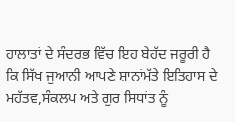ਹਾਲਾਤਾਂ ਦੇ ਸੰਦਰਭ ਵਿੱਚ ਇਹ ਬੇਹੱਦ ਜਰੂਰੀ ਹੈ ਕਿ ਸਿੱਖ ਜੁਆਨੀ ਆਪਣੇ ਸ਼ਾਨਾਂਮੱਤੇ ਇਤਿਹਾਸ ਦੇ ਮਹੱਤਵ,ਸੰਕਲਪ ਅਤੇ ਗੁਰ ਸਿਧਾਂਤ ਨੂੰ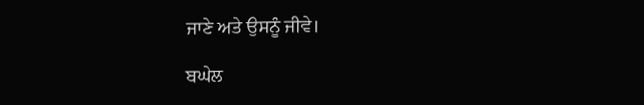ਜਾਣੇ ਅਤੇ ਉਸਨੂੰ ਜੀਵੇ।

ਬਘੇਲ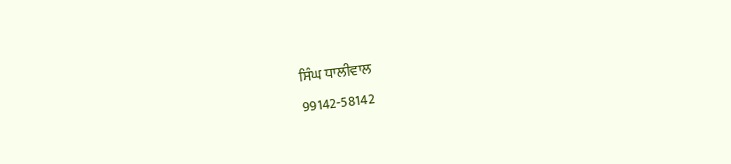ਸਿੰਘ ਧਾਲੀਵਾਲ
99142-58142